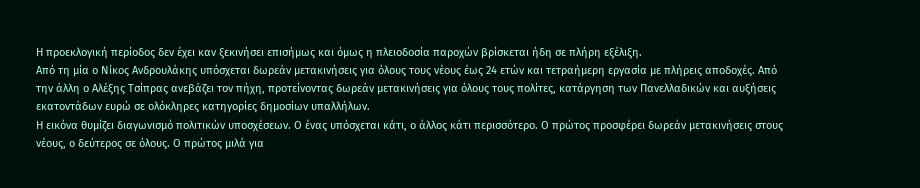Η προεκλογική περίοδος δεν έχει καν ξεκινήσει επισήμως και όμως η πλειοδοσία παροχών βρίσκεται ήδη σε πλήρη εξέλιξη.
Από τη μία ο Νίκος Ανδρουλάκης υπόσχεται δωρεάν μετακινήσεις για όλους τους νέους έως 24 ετών και τετραήμερη εργασία με πλήρεις αποδοχές. Από την άλλη ο Αλέξης Τσίπρας ανεβάζει τον πήχη, προτείνοντας δωρεάν μετακινήσεις για όλους τους πολίτες, κατάργηση των Πανελλαδικών και αυξήσεις εκατοντάδων ευρώ σε ολόκληρες κατηγορίες δημοσίων υπαλλήλων.
Η εικόνα θυμίζει διαγωνισμό πολιτικών υποσχέσεων. Ο ένας υπόσχεται κάτι, ο άλλος κάτι περισσότερο. Ο πρώτος προσφέρει δωρεάν μετακινήσεις στους νέους, ο δεύτερος σε όλους. Ο πρώτος μιλά για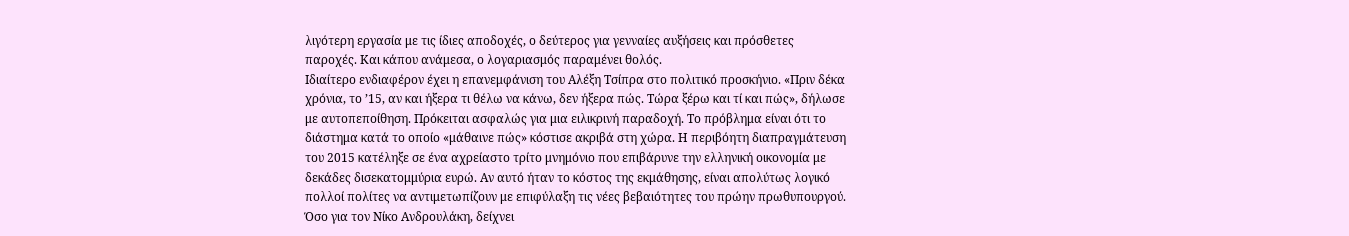λιγότερη εργασία με τις ίδιες αποδοχές, ο δεύτερος για γενναίες αυξήσεις και πρόσθετες παροχές. Και κάπου ανάμεσα, ο λογαριασμός παραμένει θολός.
Ιδιαίτερο ενδιαφέρον έχει η επανεμφάνιση του Αλέξη Τσίπρα στο πολιτικό προσκήνιο. «Πριν δέκα χρόνια, το ’15, αν και ήξερα τι θέλω να κάνω, δεν ήξερα πώς. Τώρα ξέρω και τί και πώς», δήλωσε με αυτοπεποίθηση. Πρόκειται ασφαλώς για μια ειλικρινή παραδοχή. Το πρόβλημα είναι ότι το διάστημα κατά το οποίο «μάθαινε πώς» κόστισε ακριβά στη χώρα. Η περιβόητη διαπραγμάτευση του 2015 κατέληξε σε ένα αχρείαστο τρίτο μνημόνιο που επιβάρυνε την ελληνική οικονομία με δεκάδες δισεκατομμύρια ευρώ. Αν αυτό ήταν το κόστος της εκμάθησης, είναι απολύτως λογικό πολλοί πολίτες να αντιμετωπίζουν με επιφύλαξη τις νέες βεβαιότητες του πρώην πρωθυπουργού.
Όσο για τον Νίκο Ανδρουλάκη, δείχνει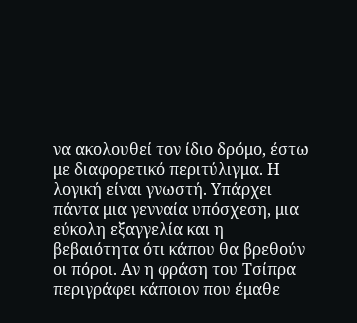να ακολουθεί τον ίδιο δρόμο, έστω με διαφορετικό περιτύλιγμα. Η λογική είναι γνωστή. Υπάρχει πάντα μια γενναία υπόσχεση, μια εύκολη εξαγγελία και η βεβαιότητα ότι κάπου θα βρεθούν οι πόροι. Αν η φράση του Τσίπρα περιγράφει κάποιον που έμαθε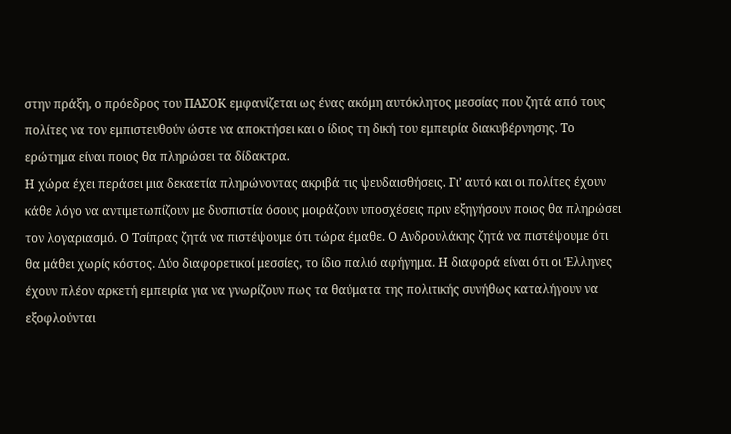στην πράξη, ο πρόεδρος του ΠΑΣΟΚ εμφανίζεται ως ένας ακόμη αυτόκλητος μεσσίας που ζητά από τους πολίτες να τον εμπιστευθούν ώστε να αποκτήσει και ο ίδιος τη δική του εμπειρία διακυβέρνησης. Το ερώτημα είναι ποιος θα πληρώσει τα δίδακτρα.
Η χώρα έχει περάσει μια δεκαετία πληρώνοντας ακριβά τις ψευδαισθήσεις. Γι’ αυτό και οι πολίτες έχουν κάθε λόγο να αντιμετωπίζουν με δυσπιστία όσους μοιράζουν υποσχέσεις πριν εξηγήσουν ποιος θα πληρώσει τον λογαριασμό. Ο Τσίπρας ζητά να πιστέψουμε ότι τώρα έμαθε. Ο Ανδρουλάκης ζητά να πιστέψουμε ότι θα μάθει χωρίς κόστος. Δύο διαφορετικοί μεσσίες, το ίδιο παλιό αφήγημα. Η διαφορά είναι ότι οι Έλληνες έχουν πλέον αρκετή εμπειρία για να γνωρίζουν πως τα θαύματα της πολιτικής συνήθως καταλήγουν να εξοφλούνται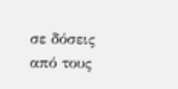σε δόσεις από τους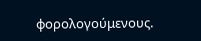φορολογούμενους.